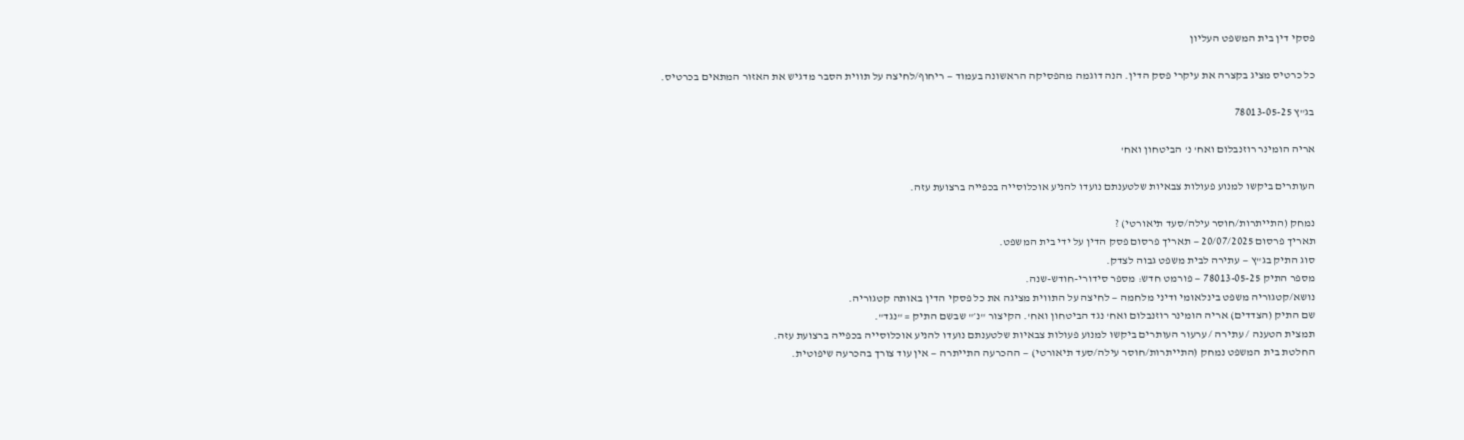פסקי דין בית המשפט העליון

כל כרטיס מציג בקצרה את עיקרי פסק הדין. הנה דוגמה מהפסיקה הראשונה בעמוד — ריחוף/לחיצה על תווית הסבר מדגיש את האזור המתאים בכרטיס.

בג"ץ 78013-05-25

אריה הומינר רוזנבלום ואח' נ' הביטחון ואח'

העותרים ביקשו למנוע פעולות צבאיות שלטענתם נועדו להניע אוכלוסייה בכפייה ברצועת עזה.

נמחק (התייתרות/חוסר עילה/סעד תיאורטי) ?
תאריך פרסום 20/07/2025 — תאריך פרסום פסק הדין על ידי בית המשפט.
סוג התיק בג"ץ — עתירה לבית משפט גבוה לצדק.
מספר התיק 78013-05-25 — פורמט חדש: מספר סידורי-חודש-שנה.
נושא/קטגוריה משפט בינלאומי ודיני מלחמה — לחיצה על התווית מציגה את כל פסקי הדין באותה קטגוריה.
שם התיק (הצדדים) אריה הומינר רוזנבלום ואח' נגד הביטחון ואח'. הקיצור "נ׳" שבשם התיק = "נגד".
תמצית הטענה / עתירה / ערעור העותרים ביקשו למנוע פעולות צבאיות שלטענתם נועדו להניע אוכלוסייה בכפייה ברצועת עזה.
החלטת בית המשפט נמחק (התייתרות/חוסר עילה/סעד תיאורטי) — ההכרעה התייתרה — אין עוד צורך בהכרעה שיפוטית.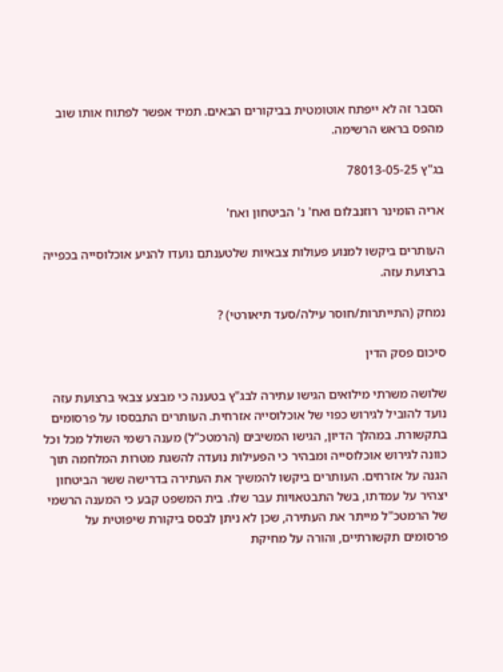הסבר זה לא ייפתח אוטומטית בביקורים הבאים. תמיד אפשר לפתוח אותו שוב מהפס בראש הרשימה.

בג"ץ 78013-05-25

אריה הומינר רוזנבלום ואח' נ' הביטחון ואח'

העותרים ביקשו למנוע פעולות צבאיות שלטענתם נועדו להניע אוכלוסייה בכפייה ברצועת עזה.

נמחק (התייתרות/חוסר עילה/סעד תיאורטי) ?

סיכום פסק הדין

שלושה משרתי מילואים הגישו עתירה לבג"ץ בטענה כי מבצע צבאי ברצועת עזה נועד להוביל לגירוש כפוי של אוכלוסייה אזרחית. העותרים התבססו על פרסומים בתקשורת. במהלך הדיון, הגישו המשיבים (הרמטכ"ל) מענה רשמי השולל מכל וכל כוונה לגירוש אוכלוסייה ומבהיר כי הפעילות נועדה להשגת מטרות המלחמה תוך הגנה על אזרחים. העותרים ביקשו להמשיך את העתירה בדרישה ששר הביטחון יצהיר על עמדתו, בשל התבטאויות עבר שלו. בית המשפט קבע כי המענה הרשמי של הרמטכ"ל מייתר את העתירה, שכן לא ניתן לבסס ביקורת שיפוטית על פרסומים תקשורתיים, והורה על מחיקת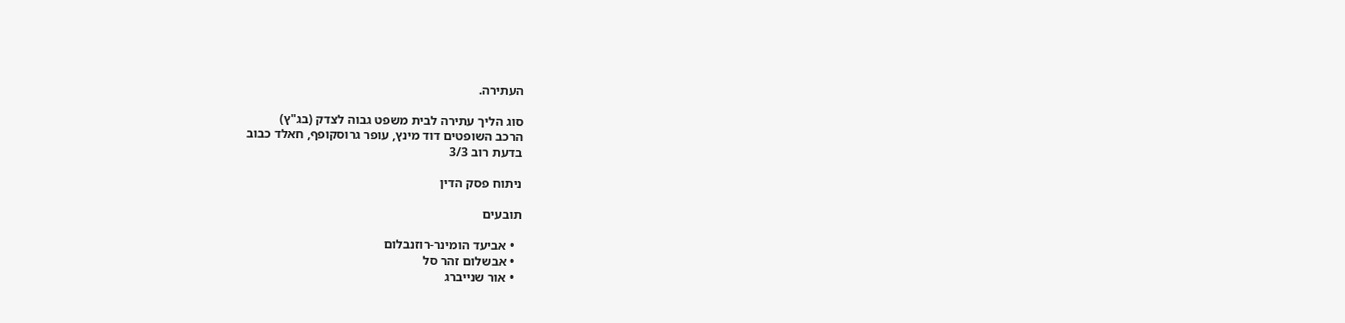העתירה.

סוג הליך עתירה לבית משפט גבוה לצדק (בג"ץ)
הרכב השופטים דוד מינץ, עופר גרוסקופף, חאלד כבוב
בדעת רוב 3/3

ניתוח פסק הדין

תובעים

  • אביעד הומינר-רוזנבלום
  • אבשלום זהר סל
  • אור שנייברג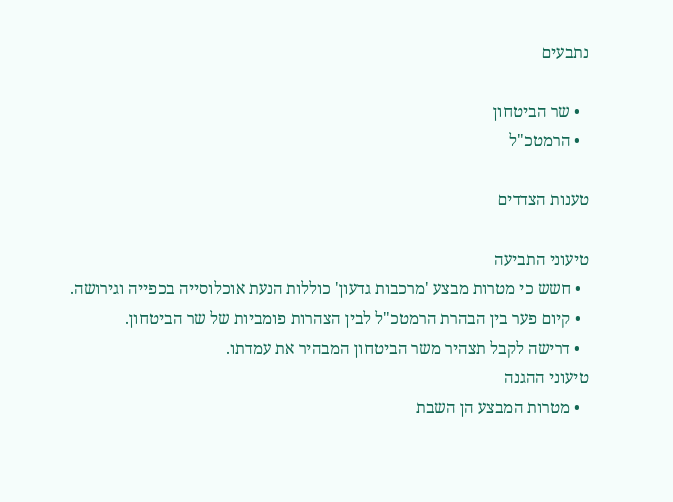נתבעים

  • שר הביטחון
  • הרמטכ"ל

טענות הצדדים

טיעוני התביעה
  • חשש כי מטרות מבצע 'מרכבות גדעון' כוללות הנעת אוכלוסייה בכפייה וגירושה.
  • קיום פער בין הבהרת הרמטכ"ל לבין הצהרות פומביות של שר הביטחון.
  • דרישה לקבל תצהיר משר הביטחון המבהיר את עמדתו.
טיעוני ההגנה
  • מטרות המבצע הן השבת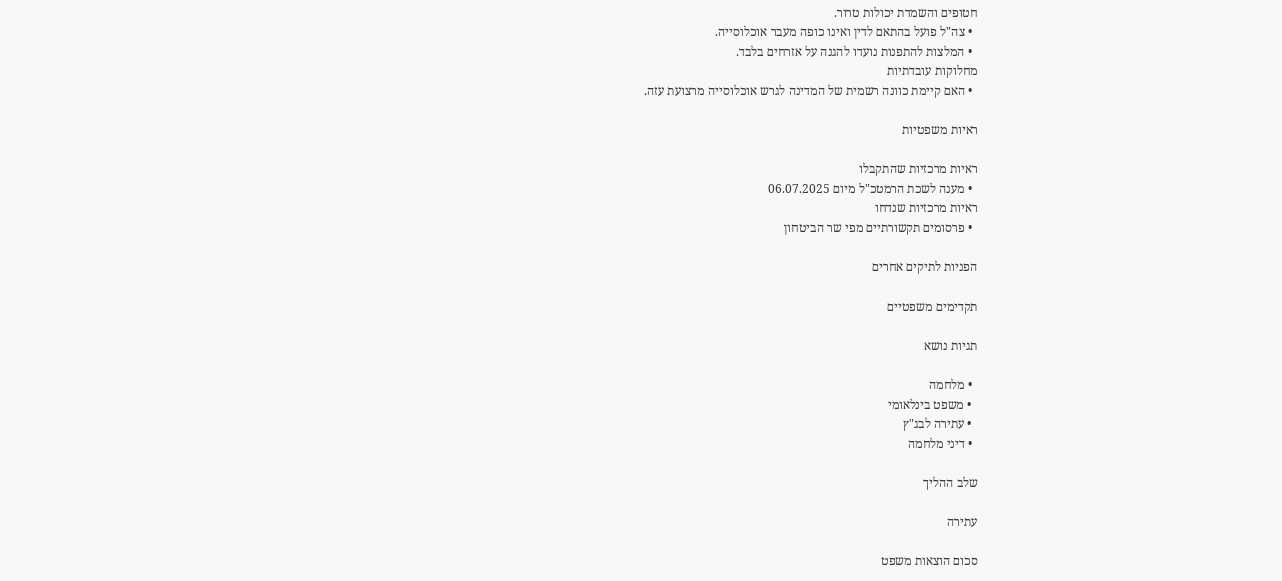חטופים והשמדת יכולות טרור.
  • צה"ל פועל בהתאם לדין ואינו כופה מעבר אוכלוסייה.
  • המלצות להתפנות נועדו להגנה על אזרחים בלבד.
מחלוקות עובדתיות
  • האם קיימת כוונה רשמית של המדינה לגרש אוכלוסייה מרצועת עזה.

ראיות משפטיות

ראיות מרכזיות שהתקבלו
  • מענה לשכת הרמטכ"ל מיום 06.07.2025
ראיות מרכזיות שנדחו
  • פרסומים תקשורתיים מפי שר הביטחון

הפניות לתיקים אחרים

תקדימים משפטיים

תגיות נושא

  • מלחמה
  • משפט בינלאומי
  • עתירה לבג"ץ
  • דיני מלחמה

שלב ההליך

עתירה

סכום הוצאות משפט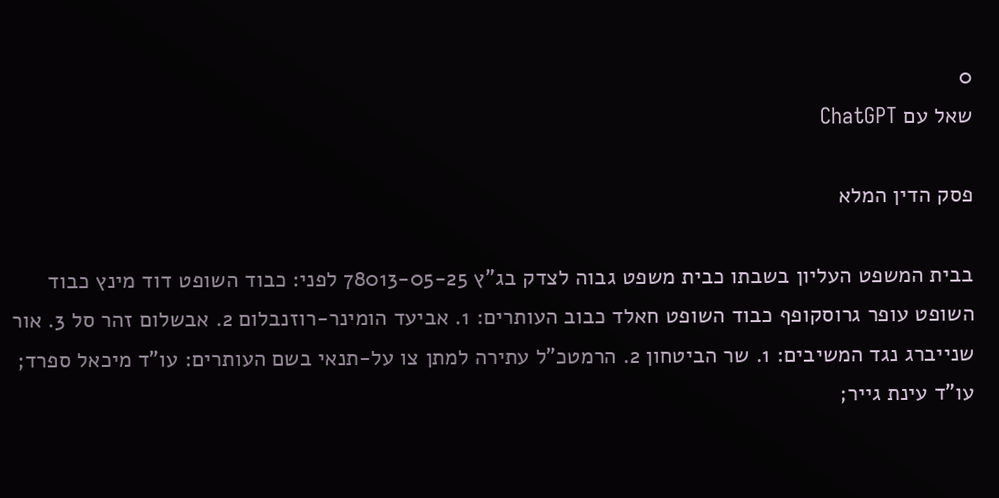0
שאל עם ChatGPT

פסק הדין המלא

בבית המשפט העליון בשבתו כבית משפט גבוה לצדק בג"ץ 78013-05-25 לפני: כבוד השופט דוד מינץ כבוד השופט עופר גרוסקופף כבוד השופט חאלד כבוב העותרים: 1. אביעד הומינר-רוזנבלום 2. אבשלום זהר סל 3. אור שנייברג נגד המשיבים: 1. שר הביטחון 2. הרמטכ"ל עתירה למתן צו על-תנאי בשם העותרים: עו"ד מיכאל ספרד; עו"ד עינת גייר;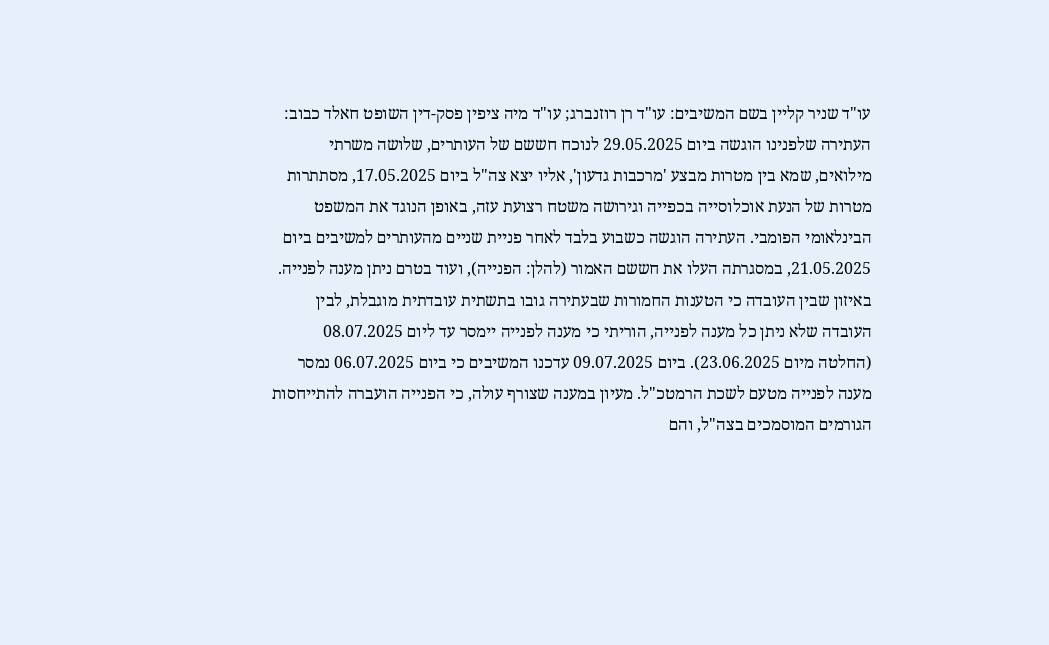עו"ד שניר קליין בשם המשיבים: עו"ד רן רוזנברג; עו"ד מיה ציפין פסק-דין השופט חאלד כבוב: העתירה שלפנינו הוגשה ביום 29.05.2025 לנוכח חששם של העותרים, שלושה משרתי מילואים, שמא בין מטרות מבצע 'מרכבות גדעון', אליו יצא צה"ל ביום 17.05.2025, מסתתרות מטרות של הנעת אוכלוסייה בכפייה וגירושה משטח רצועת עזה, באופן הנוגד את המשפט הבינלאומי הפומבי. העתירה הוגשה כשבוע בלבד לאחר פניית שניים מהעותרים למשיבים ביום 21.05.2025, במסגרתה העלו את חששם האמור (להלן: הפנייה), ועוד בטרם ניתן מענה לפנייה. באיזון שבין העובדה כי הטענות החמורות שבעתירה גובו בתשתית עובדתית מוגבלת, לבין העובדה שלא ניתן כל מענה לפנייה, הוריתי כי מענה לפנייה יימסר עד ליום 08.07.2025 (החלטה מיום 23.06.2025). ביום 09.07.2025 עדכנו המשיבים כי ביום 06.07.2025 נמסר מענה לפנייה מטעם לשכת הרמטכ"ל. מעיון במענה שצורף עולה, כי הפנייה הועברה להתייחסות הגורמים המוסמכים בצה"ל, והם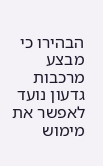הבהירו כי מבצע מרכבות גדעון נועד לאפשר את מימוש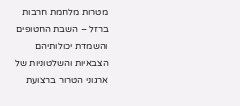מטרות מלחמת חרבות ברזל – השבת החטופים והשמדת יכולותיהם הצבאיות והשלטוניות של ארגוני הטרור ברצועת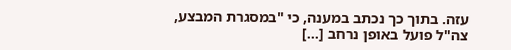עזה. בתוך כך נכתב במענה, כי "במסגרת המבצע, צה"ל פועל באופן נרחב [...]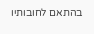בהתאם לחובותיו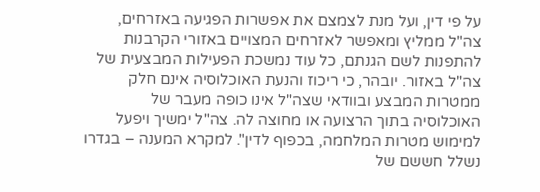על פי דין, ועל מנת לצמצם את אפשרות הפגיעה באזרחים, צה"ל ממליץ ומאפשר לאזרחים המצויים באזורי הקרבנות להתפנות לשם הגנתם, כל עוד נמשכת הפעילות המבצעית של צה"ל באזור. יובהר, כי ריכוז והנעת האוכלוסיה אינם חלק ממטרות המבצע ובוודאי שצה"ל אינו כופה מעבר של האוכלוסיה בתוך הרצועה או מחוצה לה. צה"ל ימשיך ויפעל למימוש מטרות המלחמה, בכפוף לדין". למקרא המענה – בגדרו נשלל חששם של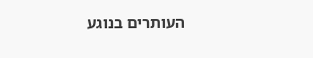העותרים בנוגע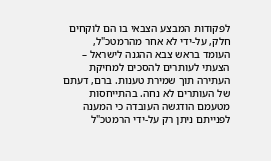לפקודות המבצע הצבאי בו הם לוקחים חלק, על-ידי לא אחר מהרמטכ"ל, העומד בראש צבא ההגנה לישראל – הצעתי לעותרים להסכים למחיקת העתירה תוך שמירת טענות. ברם, דעתם של העותרים לא נחה. בהתייחסות מטעמם הודגשה העובדה כי המענה לפנייתם ניתן רק על-ידי הרמטכ"ל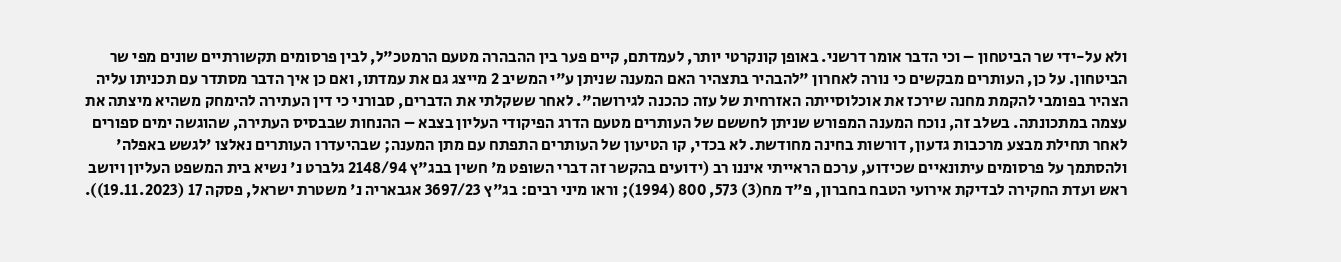ולא על-ידי שר הביטחון – וכי הדבר אומר דרשני. באופן קונקרטי יותר, לעמדתם, קיים פער בין ההבהרה מטעם הרמטכ"ל, לבין פרסומים תקשורתיים שונים מפי שר הביטחון. על כן, העותרים מבקשים כי נורה לאחרון "להבהיר בתצהיר האם המענה שניתן ע"י המשיב 2 מייצג גם את עמדתו, ואם כן איך הדבר מסתדר עם תכניתו עליה הצהיר בפומבי להקמת מחנה שירכז את אוכלוסייתה האזרחית של עזה כהכנה לגירושה". לאחר ששקלתי את הדברים, סבורני כי דין העתירה להימחק משהיא מיצתה את עצמה במתכונתה. בשלב זה, נוכח המענה המפורש שניתן לחששם של העותרים מטעם הדרג הפיקודי העליון בצבא – ההנחות שבבסיס העתירה, שהוגשה ימים ספורים לאחר תחילת מבצע מרכבות גדעון, דורשות בחינה מחודשת. לא בכדי, קו הטיעון של העותרים התפתח עם מתן המענה; שבהיעדרו העותרים נאלצו 'לגשש באפלה' ולהסתמך על פרסומים עיתונאיים שכידוע, ערכם הראייתי איננו רב (ידועים בהקשר זה דברי השופט מ' חשין בבג"ץ 2148/94 גלברט נ' נשיא בית המשפט העליון ויושב ראש ועדת החקירה לבדיקת אירועי הטבח בחברון, פ"ד מח(3) 573, 800 (1994); וראו מיני רבים: בג"ץ 3697/23 אגבאריה נ' משטרת ישראל, פסקה 17 (19.11.2023)).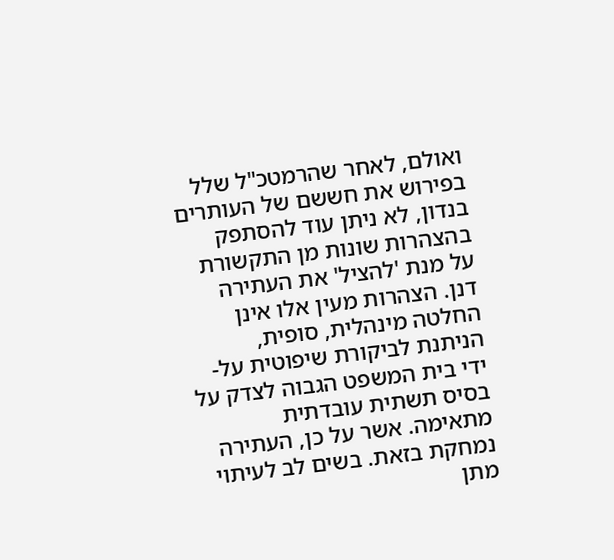ואולם, לאחר שהרמטכ"ל שלל בפירוש את חששם של העותרים בנדון, לא ניתן עוד להסתפק בהצהרות שונות מן התקשורת על מנת 'להציל' את העתירה דנן. הצהרות מעין אלו אינן החלטה מינהלית, סופית, הניתנת לביקורת שיפוטית על-ידי בית המשפט הגבוה לצדק על בסיס תשתית עובדתית מתאימה. אשר על כן, העתירה נמחקת בזאת. בשים לב לעיתוי מתן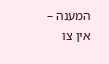המענה – אין צו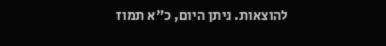להוצאות. ניתן היום, כ"א תמוז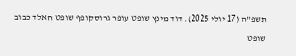תשפ"ה (17 יולי 2025). דוד מינץ שופט עופר גרוסקופף שופט חאלד כבוב שופט